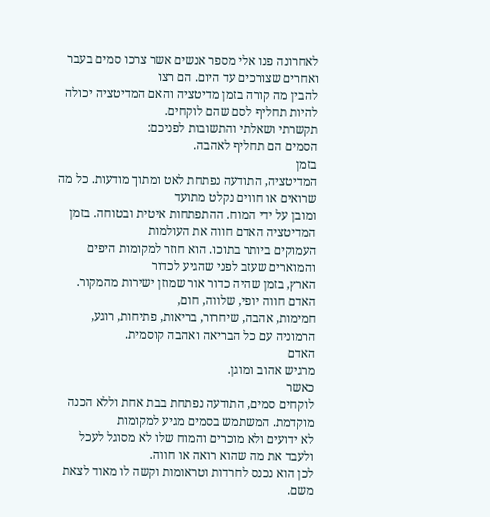לאחרונה פנו אלי מספר אנשים אשר צרכו סמים בעבר ואחרים שצורכים עד היום. הם רצו
להבין מה קורה בזמן מדיטציה והאם המדיטציה יכולה להיות תחליף לסם שהם לוקחים.
תקשרתי ושאלתי והתשובות לפניכם:
הסמים הם תחליף לאהבה.
בזמן
המדיטציה, התודעה נפתחת לאט ומתוך מודעות. כל מה שרואים או חווים נקלט מתועד
ומובן על ידי המוח. ההתפתחות איטית ובטוחה. בזמן המדיטציה האדם חווה את העולמות
העמוקים ביותר בתוכו. הוא חוזר למקומות היפים והמוארים שעזב לפני שהגיע לכדור
הארץ, בזמן שהיה כדור אור שמוזן ישירות מהמקור. האדם חווה יופי, שלווה, חום,
חמימות, אהבה, שיחרור, בריאות, פתיחות, רוגע, הרמוניה עם כל הבריאה ואהבה קוסמית.
האדם
מרגיש אהוב ומוגן.
כאשר
לוקחים סמים, התודעה נפתחת בבת אחת וללא הכנה מוקדמת. המשתמש בסמים מגיע למקומות
לא ידועים ולא מוכרים והמוח שלו לא מסוגל לעכל ולעבד את מה שהוא רואה או חווה.
לכן הוא נכנס לחרדות וטראומות וקשה לו מאוד לצאת משם.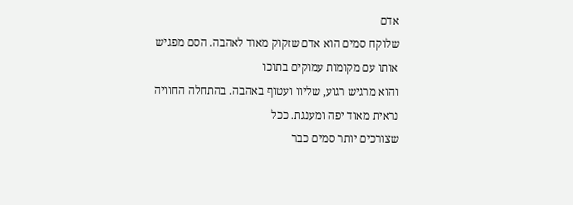אדם
שלוקח סמים הוא אדם שזקוק מאוד לאהבה. הסם מפגיש אותו עם מקומות עמוקים בתוכו
והוא מרגיש רגוע, שליוו ועטוף באהבה. בהתחלה החוויה נראית מאוד יפה ומענגת. ככל
שצורכים יותר סמים כבר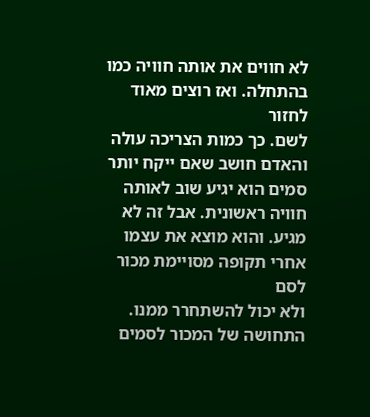לא חווים את אותה חוויה כמו בהתחלה. ואז רוצים מאוד לחזור
לשם. כך כמות הצריכה עולה והאדם חושב שאם ייקח יותר סמים הוא יגיע שוב לאותה
חוויה ראשונית. אבל זה לא מגיע. והוא מוצא את עצמו אחרי תקופה מסויימת מכור לסם
ולא יכול להשתחרר ממנו.
התחושה של המכור לסמים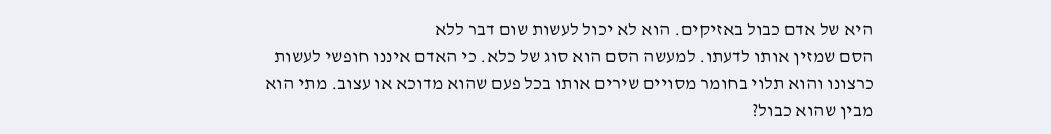היא של אדם כבול באזיקים. הוא לא יכול לעשות שום דבר ללא
הסם שמזין אותו לדעתו. למעשה הסם הוא סוג של כלא. כי האדם איננו חופשי לעשות
כרצונו והוא תלוי בחומר מסויים שירים אותו בכל פעם שהוא מדוכא או עצוב. מתי הוא
מבין שהוא כבול?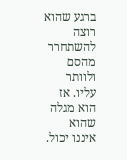ברגע שהוא רוצה להשתחרר מהסם ולוותר עליו. אז הוא מגלה שהוא
איננו יכול.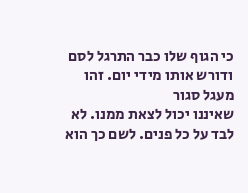כי הגוף שלו כבר התרגל לסם ודורש אותו מידי יום. זהו מעגל סגור
שאיננו יכול לצאת ממנו. לא לבד על כל פנים. לשם כך הוא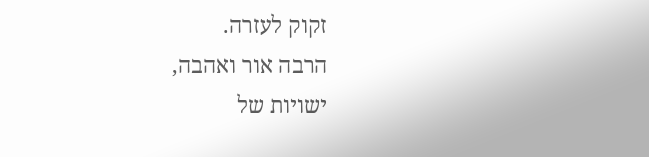זקוק לעזרה.
הרבה אור ואהבה,
ישויות של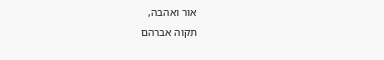אור ואהבה,
תקוה אברהם